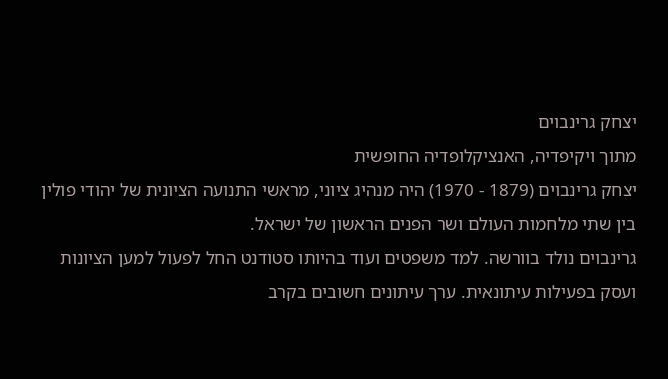יצחק גרינבוים
מתוך ויקיפדיה, האנציקלופדיה החופשית
יצחק גרינבוים (1879 - 1970) היה מנהיג ציוני, מראשי התנועה הציונית של יהודי פולין בין שתי מלחמות העולם ושר הפנים הראשון של ישראל.
גרינבוים נולד בוורשה. למד משפטים ועוד בהיותו סטודנט החל לפעול למען הציונות ועסק בפעילות עיתונאית. ערך עיתונים חשובים בקרב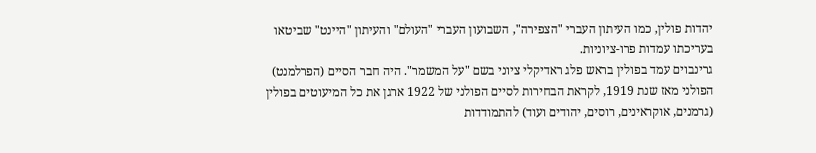יהדות פולין, כמו העיתון העברי "הצפירה", השבועון העברי "העולם" והעיתון "היינט" שביטאו בעריכתו עמדות פרו-ציוניות.
גרינבוים עמד בפולין בראש פלג ראדיקלי ציוני בשם "על המשמר". היה חבר הסיים (הפרלמנט) הפולני מאז שנת 1919, לקראת הבחירות לסיים הפולני של 1922 ארגן את כל המיעוטים בפולין (גרמנים, אוקראינים, רוסים, יהודים ועוד) להתמודדות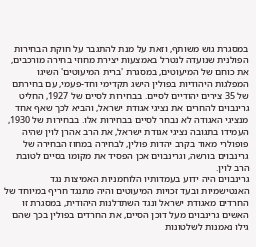במסגרת גוש משותף, וזאת על מנת להתגבר על חוקת הבחירות הפולנית שנועדה לנטרל באמצעות יצירת מחוזי בחירה מורכבים, את כוחם של המיעוטים, במסגרת 'ברית המיעוטים' השיגו המפלגות היהודיות בפולין הישג תקדימי וחד-פעמי, עם בחירתם של 35 צירים יהודיים לסיים. בבחירות לסיים של 1927, החליט גרינבוים להחרים את נציגי אגודת ישראל, והביא לכך שאף אחד מנציגי האגודה לא נבחר לסיים בבחירות אלו. בבחירות של 1930, העמידו בתגובה נציגי אגודת ישראל, את הרב אהרן לוין שהיה פופולרי מאוד בקרב יהדות פולין, לבחירה במחוז הבחירה של גרינבוים בורשה, וגרינבוים אכן הפסיד את מקומו בסיים לטובת הרב לוין.
גרינבוים היה ידוע בעמדותיו הלוחמניות האמיצות נגד האנטישמיות ובעד זכויות המיעוטים והיה מתנגד חריף במיוחד של החרדים מאגודת ישראל ונגד השתדלנות היהודית, במסגרת זו האשים גרינבוים מעל דוכן הסיים, את החרדים בפולין בכך שהם גילו נאמנות לשלטונות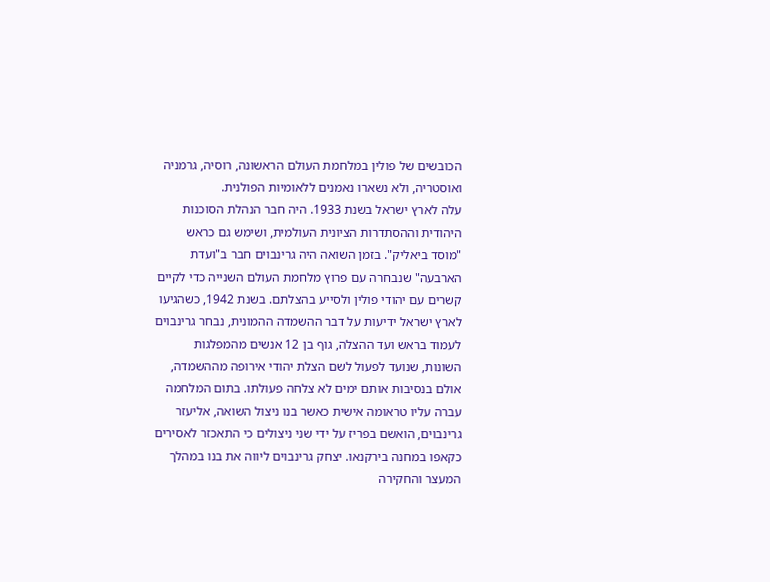הכובשים של פולין במלחמת העולם הראשונה, רוסיה, גרמניה ואוסטריה, ולא נשארו נאמנים ללאומיות הפולנית.
עלה לארץ ישראל בשנת 1933. היה חבר הנהלת הסוכנות היהודית וההסתדרות הציונית העולמית, ושימש גם כראש "מוסד ביאליק". בזמן השואה היה גרינבוים חבר ב"ועדת הארבעה" שנבחרה עם פרוץ מלחמת העולם השנייה כדי לקיים קשרים עם יהודי פולין ולסייע בהצלתם. בשנת 1942, כשהגיעו לארץ ישראל ידיעות על דבר ההשמדה ההמונית, נבחר גרינבוים לעמוד בראש ועד ההצלה, גוף בן 12 אנשים מהמפלגות השונות, שנועד לפעול לשם הצלת יהודי אירופה מההשמדה, אולם בנסיבות אותם ימים לא צלחה פעולתו. בתום המלחמה עברה עליו טראומה אישית כאשר בנו ניצול השואה, אליעזר גרינבוים, הואשם בפריז על ידי שני ניצולים כי התאכזר לאסירים כקאפו במחנה בירקנאו. יצחק גרינבוים ליווה את בנו במהלך המעצר והחקירה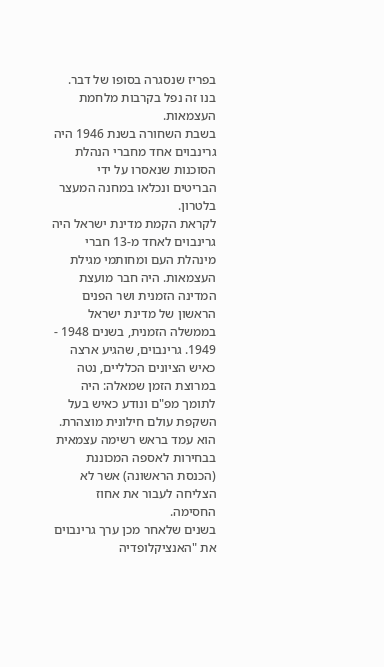בפריז שנסגרה בסופו של דבר. בנו זה נפל בקרבות מלחמת העצמאות.
בשבת השחורה בשנת 1946 היה גרינבוים אחד מחברי הנהלת הסוכנות שנאסרו על ידי הבריטים ונכלאו במחנה המעצר בלטרון.
לקראת הקמת מדינת ישראל היה גרינבוים לאחד מ-13 חברי מינהלת העם ומחותמי מגילת העצמאות. היה חבר מועצת המדינה הזמנית ושר הפנים הראשון של מדינת ישראל בממשלה הזמנית, בשנים 1948 - 1949. גרינבוים, שהגיע ארצה כאיש הציונים הכלליים, נטה במרוצת הזמן שמאלה: היה לתומך מפ"ם ונודע כאיש בעל השקפת עולם חילונית מוצהרת. הוא עמד בראש רשימה עצמאית בבחירות לאספה המכוננת (הכנסת הראשונה) אשר לא הצליחה לעבור את אחוז החסימה.
בשנים שלאחר מכן ערך גרינבוים את "האנציקלופדיה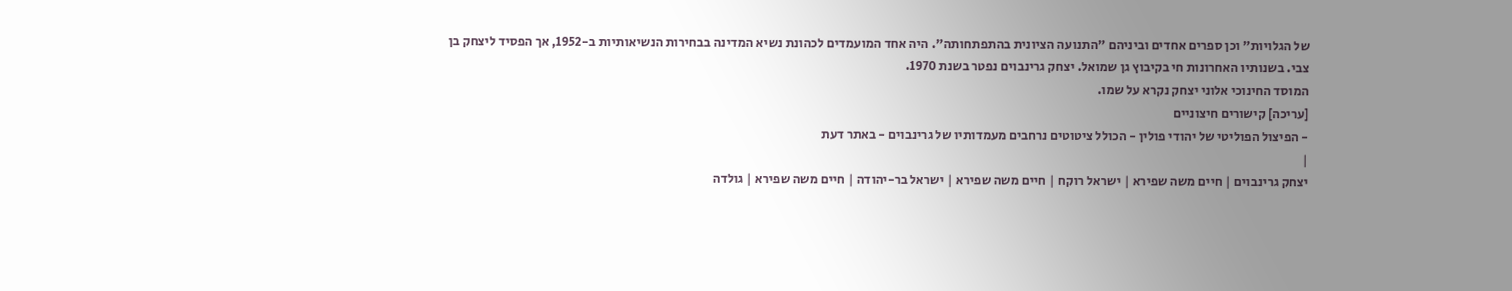של הגלויות" וכן ספרים אחדים וביניהם "התנועה הציונית בהתפתחותה". היה אחד המועמדים לכהונת נשיא המדינה בבחירות הנשיאותיות ב-1952, אך הפסיד ליצחק בן צבי. בשנותיו האחרונות חי בקיבוץ גן שמואל. יצחק גרינבוים נפטר בשנת 1970.
המוסד החינוכי אלוני יצחק נקרא על שמו.
[עריכה] קישורים חיצוניים
- הפיצול הפוליטי של יהודי פולין - הכולל ציטוטים נרחבים מעמדותיו של גרינבוים - באתר דעת
|
יצחק גרינבוים | חיים משה שפירא | ישראל רוקח | חיים משה שפירא | ישראל בר-יהודה | חיים משה שפירא | גולדה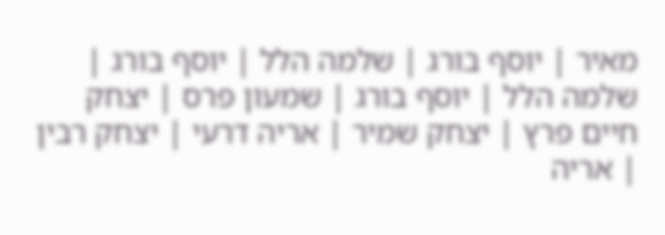מאיר | יוסף בורג | שלמה הלל | יוסף בורג | שלמה הלל | יוסף בורג | שמעון פרס | יצחק חיים פרץ | יצחק שמיר | אריה דרעי | יצחק רבין | אריה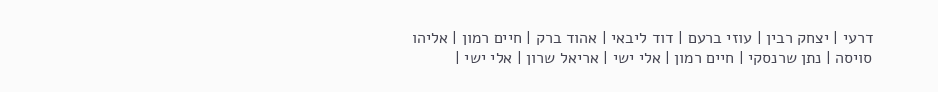דרעי | יצחק רבין | עוזי ברעם | דוד ליבאי | אהוד ברק | חיים רמון | אליהו סויסה | נתן שרנסקי | חיים רמון | אלי ישי | אריאל שרון | אלי ישי |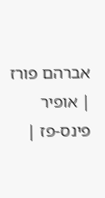אברהם פורז | אופיר פינס-פז |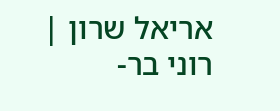אריאל שרון | רוני בר-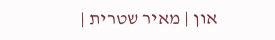און | מאיר שטרית |